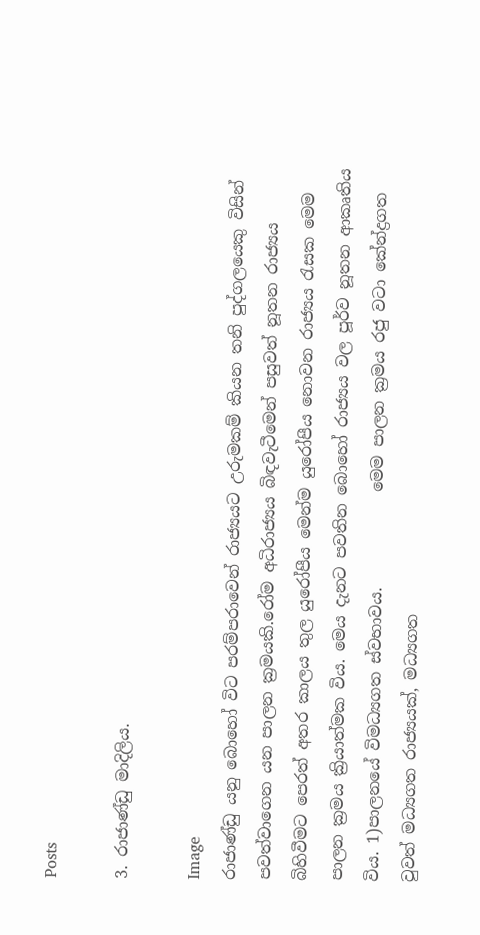Posts

3. රාජාණ්ඩු මාදිලිය.

Image
රාජාණ්ඩු යනු බොහෝ විට පරම්පරාවෙන් රාජ්‍යයට උරුමකම් කියන තනි පුද්ගලයෙකු විසින් පවත්වාගෙන යන පාලන ක්‍රමයකි.රෝම අධිරාජ්‍යය බිඳවැටීමෙන් පසුවත් නූතන රාජ්‍යය බිහිවීමට පෙරත් අතර කාලය තුල යුරෝපීය මෙන්ම යුරෝපීය නොවන රාජ්‍යය රැසක මෙම පාලන ක්‍රමය ක්‍රියාත්මක විය. මෙය දැනට පවතින බොහෝ රාජ්‍යය වල පූර්ව නූතන ආකෘතිය විය. 1)පාලනයේ විමධ්‍යගත ස්වභාවය.            මෙම පාලන ක්‍රමය රජු වටා කේන්ද්‍රගත වුවත් මධ්‍යගත රාජ්‍යයක්, මධ්‍යගත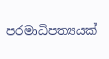පරමාධිපත්‍යයක්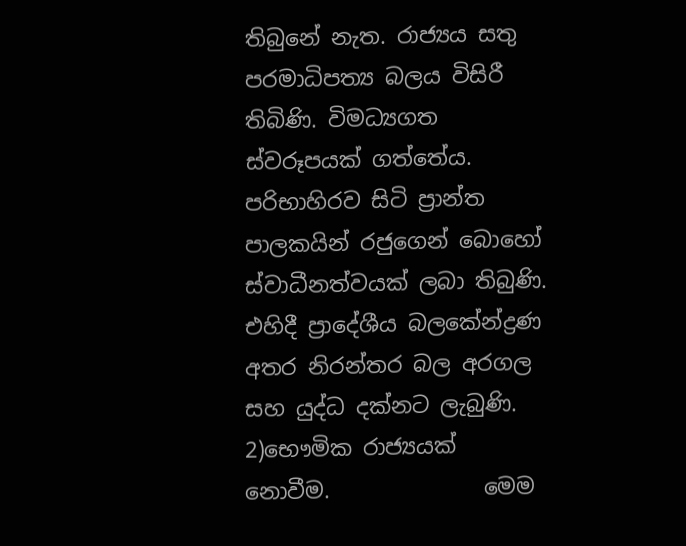තිබුනේ නැත. රාජ්‍යය සතු පරමාධිපත්‍ය බලය විසිරී තිබිණි. විමධ්‍යගත ස්වරූපයක් ගත්තේය. පරිභාහිරව සිටි ප්‍රාන්ත පාලකයින් රජුගෙන් බොහෝ ස්වාධීනත්වයක් ලබා තිබුණි. එහිදී ප්‍රාදේශීය බලකේන්ද්‍රණ අතර නිරන්තර බල අරගල සහ යුද්ධ දක්නට ලැබුණි. 2)භෞමික රාජ්‍යයක් නොවීම.              මෙම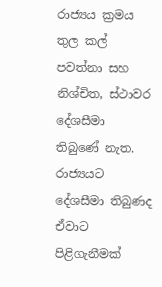රාජ්‍යය ක්‍රමය තුල කල් පවත්නා සහ නිශ්චිත, ස්ථාවර දේශසීමා තිබුණේ නැත. රාජ්‍යයට දේශසීමා තිබුණද ඒවාට පිළිගැනීමක්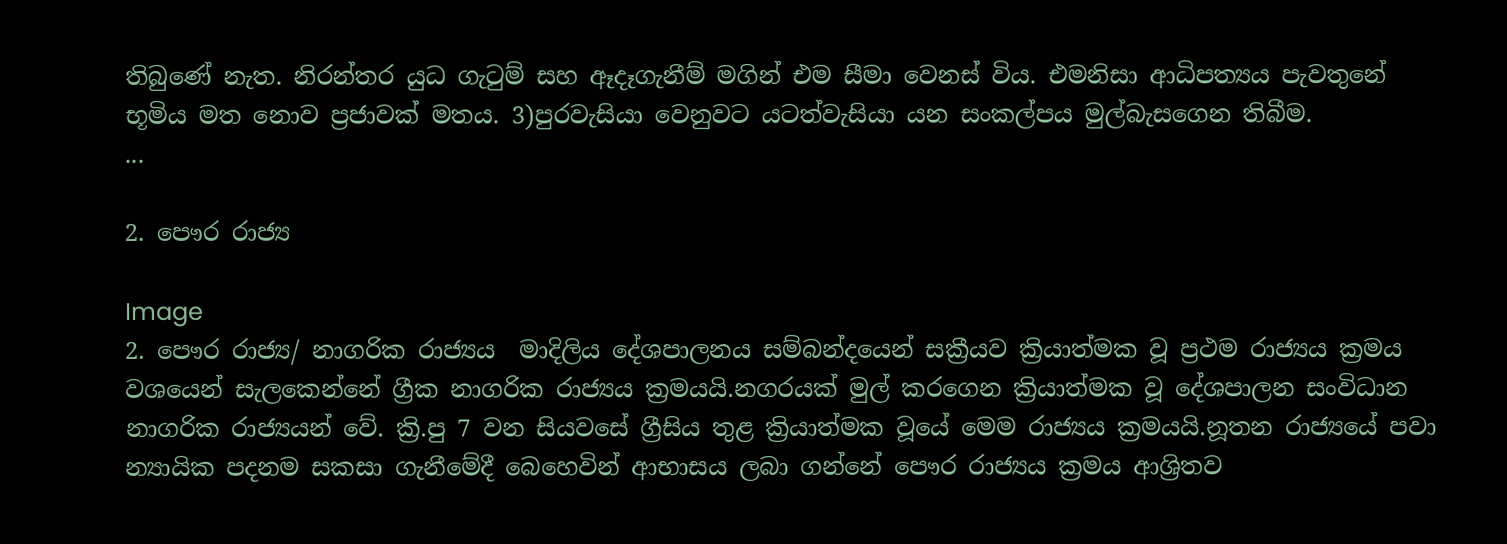තිබුණේ නැත. නිරන්තර යුධ ගැටුම් සහ ඈදෑගැනීම් මගින් එම සීමා වෙනස් විය. එමනිසා ආධිපත්‍යය පැවතුනේ භූමිය මත නොව ප්‍රජාවක් මතය. 3)පුරවැසියා වෙනුවට යටත්වැසියා යන සංකල්පය මුල්බැසගෙන තිබීම.            ...

2. පෞර රාජ්‍ය

Image
2. පෞර රාජ්‍ය/ නාගරික රාජ්‍යය  මාදිලිය දේශපාලනය සම්බන්දයෙන් සක්‍රීයව ක්‍රියාත්මක වූ ප්‍රථම රාජ්‍යය ක්‍රමය වශයෙන් සැලකෙන්නේ ග්‍රීක නාගරික රාජ්‍යය ක්‍රමයයි.නගරයක් මුල් කරගෙන ක්‍රියාත්මක වූ දේශපාලන සංවිධාන නාගරික රාජ්‍යයන් වේ. ක්‍රි.පු 7 වන සියවසේ ග්‍රීසිය තුළ ක්‍රියාත්මක වූයේ මෙම රාජ්‍යය ක්‍රමයයි.නූතන රාජ්‍යයේ පවා න්‍යායික පදනම සකසා ගැනීමේදී බෙහෙවින් ආභාසය ලබා ගන්නේ පෞර රාජ්‍යය ක්‍රමය ආශ්‍රිතව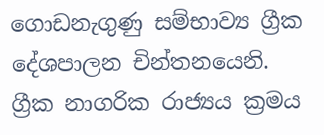ගොඩනැගුණු සම්භාව්‍ය ග්‍රීක දේශපාලන චින්තනයෙනි. ග්‍රීක නාගරික රාජ්‍යය ක්‍රමය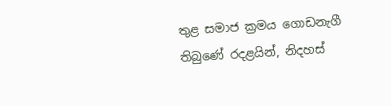තුළ සමාජ ක්‍රමය ගොඩනැගී තිබුණේ රදළයින්, නිදහස්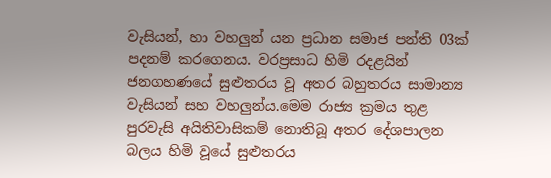වැසියන්, හා වහලුන් යන ප්‍රධාන සමාජ පන්ති 03ක් පදනම් කරගෙනය. වරප්‍රසාධ හිමි රදළයින් ජනගහණයේ සුළුතරය වූ අතර බහුතරය සාමාන්‍ය වැසියන් සහ වහලුන්ය.මෙම රාජ්‍ය ක්‍රමය තුළ පුරවැසි අයිතිවාසිකම් නොතිබූ අතර දේශපාලන බලය හිමි වූයේ සුළුතරය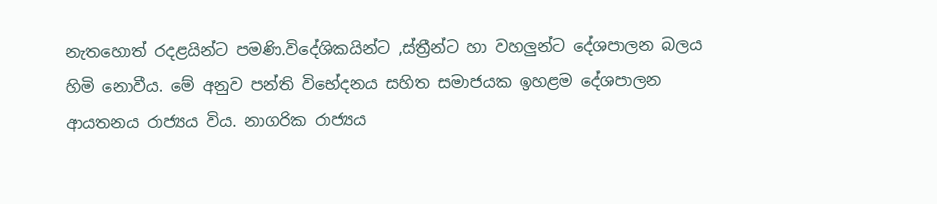නැතහොත් රදළයින්ට පමණි.විදේශිකයින්ට ,ස්ත්‍රීන්ට හා වහලුන්ට දේශපාලන බලය හිමි නොවීය. මේ අනුව පන්ති විභේදනය සහිත සමාජයක ඉහළම දේශපාලන ආයතනය රාජ්‍යය විය. නාගරික රාජ්‍යය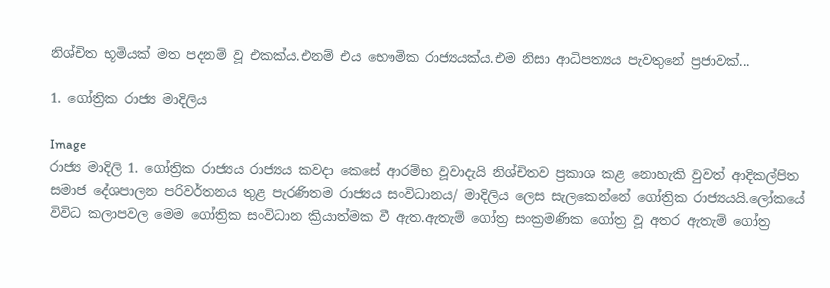නිශ්චිත භූමියක් මත පදනම් වූ එකක්ය.එනම් එය භෞමික රාජ්‍යයක්ය.එම නිසා ආධිපත්‍යය පැවතුනේ ප්‍රජාවක්...

1. ගෝත්‍රික රාජ්‍ය මාදිලිය

Image
රාජ්‍ය මාදිලි 1. ගෝත්‍රික රාජ්‍යය රාජ්‍යය කවදා කෙසේ ආරම්භ වූවාදැයි නිශ්චිතව ප්‍රකාශ කළ නොහැකි වුවත් ආදිකල්පිත සමාජ දේශපාලන පරිවර්තනය තුළ පැරණිතම රාජ්‍යය සංවිධානය/ මාදිලිය ලෙස සැලකෙන්නේ ගෝත්‍රික රාජ්‍යයයි.ලෝකයේ විවිධ කලාපවල මෙම ගෝත්‍රික සංවිධාන ක්‍රියාත්මක වී ඇත.ඇතැම් ගෝත්‍ර සංක්‍රමණික ගෝත්‍ර වූ අතර ඇතැම් ගෝත්‍ර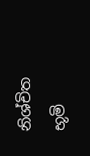නිශ්චිත භූමි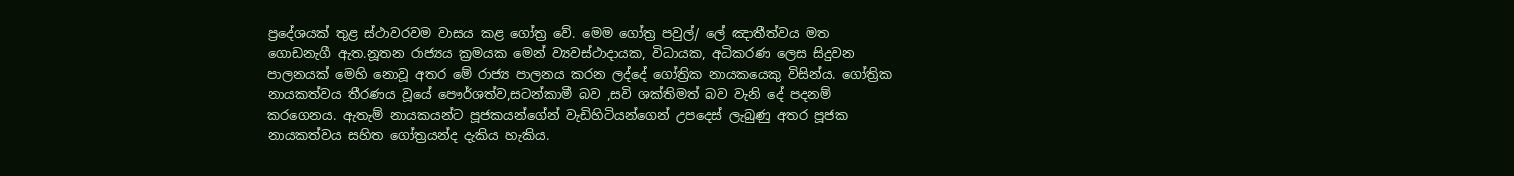ප්‍රදේශයක් තුළ ස්ථාවරවම වාසය කළ ගෝත්‍ර වේ. මෙම ගෝත්‍ර පවුල්/ ලේ ඤාතීත්වය මත ගොඩනැගී ඇත.නූතන රාජ්‍යය ක්‍රමයක මෙන් ව්‍යවස්ථාදායක, විධායක, අධිකරණ ලෙස සිදුවන පාලනයක් මෙහි නොවූ අතර මේ රාජ්‍ය පාලනය කරන ලද්දේ ගෝත්‍රික නායකයෙකු විසින්ය. ගෝත්‍රික නායකත්වය තීරණය වූයේ පෞර්ශත්ව,සටන්කාමී බව ,සවි ශක්තිමත් බව වැනි දේ පදනම් කරගෙනය. ඇතැම් නායකයන්ට පූජකයන්ගේන් වැඩිහිටියන්ගෙන් උපදෙස් ලැබුණු අතර පූජක නායකත්වය සහිත ගෝත්‍රයන්ද දැකිය හැකිය.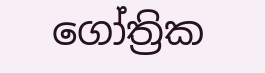ගෝත්‍රික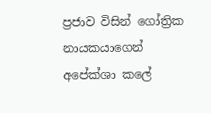ප්‍රජාව විසින් ගෝත්‍රික නායකයාගෙන් අපේක්ශා කලේ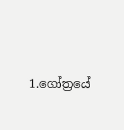1.ගෝත්‍රයේ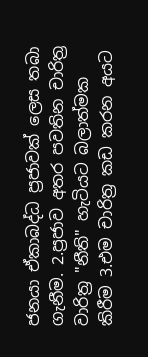ජනයා ඒකාබද්ධ ප්‍රජාවක් ලෙස තබා ගැනීම. 2.ප්‍රජාව අතර පවතින චාරිත්‍ර වාරිත්‍ර "නීති" හැටියට බලාත්මක කිරීම 3.එම චාරිත්‍ර කඩ කරන අයට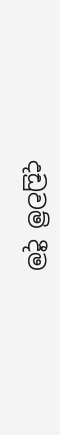දඩුවම් දීම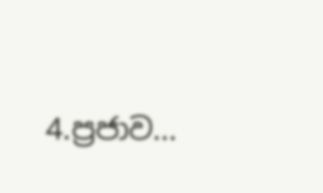4.ප්‍රජාව...